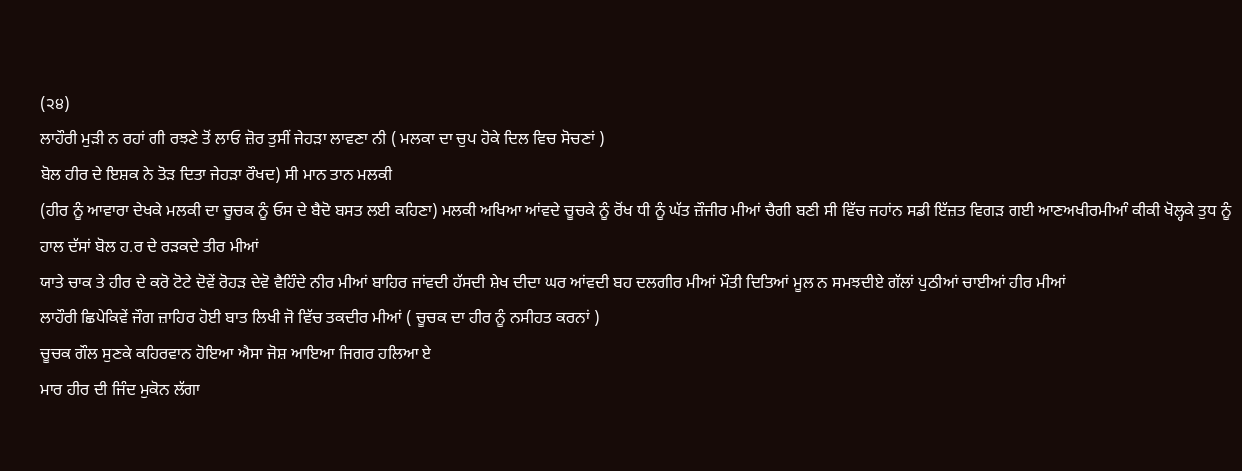(੨੪)
ਲਾਹੌਰੀ ਮੁੜੀ ਨ ਰਹਾਂ ਗੀ ਰਝਣੇ ਤੋਂ ਲਾਓ ਜ਼ੋਰ ਤੁਸੀਂ ਜੇਹੜਾ ਲਾਵਣਾ ਨੀ ( ਮਲਕਾ ਦਾ ਚੁਪ ਹੋਕੇ ਦਿਲ ਵਿਚ ਸੋਚਣਾਂ )
ਬੋਲ ਹੀਰ ਦੇ ਇਸ਼ਕ ਨੇ ਤੋੜ ਦਿਤਾ ਜੇਹੜਾ ਰੌਖਦ) ਸੀ ਮਾਨ ਤਾਨ ਮਲਕੀ
(ਹੀਰ ਨੂੰ ਆਵਾਰਾ ਦੇਖਕੇ ਮਲਕੀ ਦਾ ਚੂਚਕ ਨੂੰ ਓਸ ਦੇ ਬੈਦੋ ਬਸਤ ਲਈ ਕਹਿਣਾ) ਮਲਕੀ ਅਖਿਆ ਆਂਵਦੇ ਚੂਚਕੇ ਨੂੰ ਰੋਂਖ ਧੀ ਨੂੰ ਘੱਤ ਜ਼ੌਜੀਰ ਮੀਆਂ ਚੈਗੀ ਬਣੀ ਸੀ ਵਿੱਚ ਜਹਾਂਨ ਸਡੀ ਇੱਜ਼ਤ ਵਿਗੜ ਗਈ ਆਣਅਖੀਰਮੀਆੰ ਕੀਕੀ ਖੋਲ੍ਹਕੇ ਤੁਧ ਨੂੰ ਹਾਲ ਦੱਸਾਂ ਬੋਲ ਹ.ਰ ਦੇ ਰੜਕਦੇ ਤੀਰ ਮੀਆਂ
ਯਾਤੇ ਚਾਕ ਤੇ ਹੀਰ ਦੇ ਕਰੋ ਟੋਟੇ ਦੋਵੇਂ ਰੋਹੜ ਦੇਵੋ ਵੈਹਿੰਦੇ ਨੀਰ ਮੀਆਂ ਬਾਹਿਰ ਜਾਂਵਦੀ ਹੱਸਦੀ ਸ਼ੇਖ ਦੀਦਾ ਘਰ ਆਂਵਦੀ ਬਹ ਦਲਗੀਰ ਮੀਆਂ ਮੌਤੀ ਦਿਤਿਆਂ ਮੂਲ ਨ ਸਮਝਦੀਏ ਗੱਲਾਂ ਪੁਠੀਆਂ ਚਾਈਆਂ ਹੀਰ ਮੀਆਂ
ਲਾਹੌਰੀ ਛਿਪੇਕਿਵੇਂ ਜੌਗ ਜ਼ਾਹਿਰ ਹੋਈ ਬਾਤ ਲਿਖੀ ਜੋ ਵਿੱਚ ਤਕਦੀਰ ਮੀਆਂ ( ਚੂਚਕ ਦਾ ਹੀਰ ਨੂੰ ਨਸੀਹਤ ਕਰਨਾਂ )
ਚੂਚਕ ਗੌਲ ਸੁਣਕੇ ਕਹਿਰਵਾਨ ਹੋਇਆ ਐਸਾ ਜੋਸ਼ ਆਇਆ ਜਿਗਰ ਹਲਿਆ ਏ
ਮਾਰ ਹੀਰ ਦੀ ਜਿੰਦ ਮੁਕੋਨ ਲੱਗਾ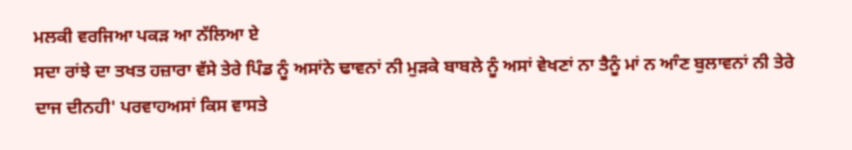ਮਲਕੀ ਵਰਜਿਆ ਪਕੜ ਆ ਨੱਲਿਆ ਏ
ਸਦਾ ਰਾਂਝੇ ਦਾ ਤਖਤ ਹਜ਼ਾਰਾ ਵੱਸੇ ਤੇਰੇ ਪਿੰਡ ਨੂੰ ਅਸਾਂਨੇ ਢਾਵਨਾਂ ਨੀ ਮੁੜਕੇ ਬਾਬਲੇ ਨੂੰ ਅਸਾਂ ਵੇਖਣਾਂ ਨਾ ਤੈਨੂੰ ਮਾਂ ਨ ਆੰਣ ਬੁਲਾਵਨਾਂ ਨੀ ਤੇਰੇ ਦਾਜ ਦੀਨਹੀ' ਪਰਵਾਹਅਸਾਂ ਕਿਸ ਵਾਸਤੇ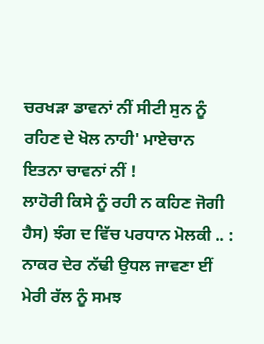ਚਰਖੜਾ ਡਾਵਨਾਂ ਨੀਂ ਸੀਟੀ ਸੁਨ ਨੂੰ ਰਹਿਣ ਦੇ ਖੋਲ ਨਾਹੀ' ਮਾਏਚਾਨ ਇਤਨਾ ਚਾਵਨਾਂ ਨੀਂ !
ਲਾਹੋਰੀ ਕਿਸੇ ਨੂੰ ਰਹੀ ਨ ਕਹਿਣ ਜੋਗੀ ਹੈਸ) ਝੰਗ ਦ ਵਿੱਚ ਪਰਧਾਨ ਮੋਲਕੀ .. :
ਨਾਕਰ ਦੇਰ ਨੱਢੀ ਉਧਲ ਜਾਵਣਾ ਈਂ ਮੇਰੀ ਰੱਲ ਨੂੰ ਸਮਝ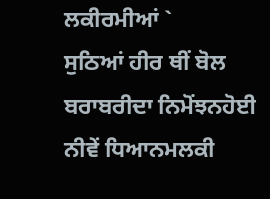ਲਕੀਰਮੀਆਂ `
ਸੁਠਿਆਂ ਹੀਰ ਥੀਂ ਬੋਲ ਬਰਾਬਰੀਦਾ ਨਿਮੋਂਝਨਹੋਈ ਨੀਵੇਂ ਧਿਆਨਮਲਕੀ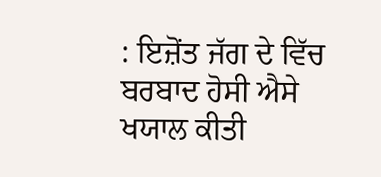: ਇਜ਼ੋਂਤ ਜੱਗ ਦੇ ਵਿੱਚ ਬਰਬਾਦ ਹੋਸੀ ਐਸੇ ਖਯਾਲ ਕੀਤੀ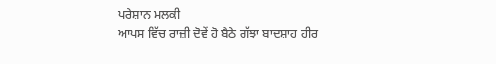ਪਰੇਸ਼ਾਨ ਮਲਕੀ
ਆਪਸ ਵਿੱਚ ਰਾਜ਼ੀ ਦੋਵੇਂ ਹੋ ਬੈਠੇ ਗੱਝਾ ਬਾਦਸ਼ਾਹ ਹੀਰ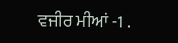ਵਜੀਰ ਮੀਆਂ -1 .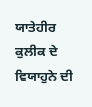ਯਾਤੇਹੀਰ ਕੁਲੀਕ ਦੇ ਵਿਯਾਹੁਨੇ ਦੀ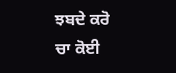ਝਬਦੇ ਕਰੋ ਚਾ ਕੋਈ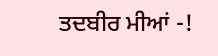ਤਦਬੀਰ ਮੀਆਂ -!